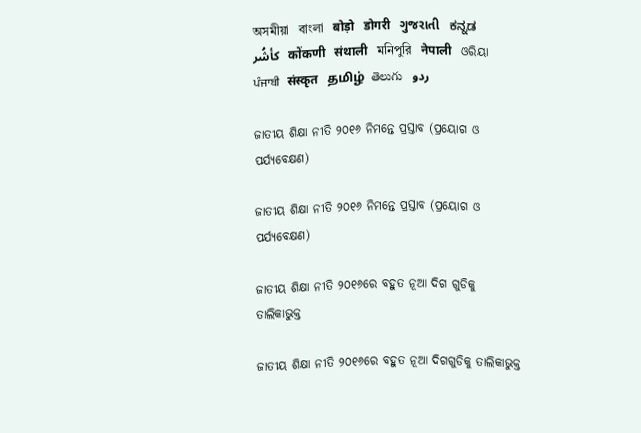অসমীয়া   বাংলা   बोड़ो   डोगरी   ગુજરાતી   ಕನ್ನಡ   كأشُر   कोंकणी   संथाली   মনিপুরি   नेपाली   ଓରିୟା   ਪੰਜਾਬੀ   संस्कृत   தமிழ்  తెలుగు   ردو

ଜାତୀୟ ଶିକ୍ଷା ନୀତି ୨୦୧୬ ନିମନ୍ତେ ପ୍ରସ୍ତାବ (ପ୍ରୟୋଗ ଓ ପର୍ଯ୍ୟବେକ୍ଷଣ)

ଜାତୀୟ ଶିକ୍ଷା ନୀତି ୨୦୧୬ ନିମନ୍ତେ ପ୍ରସ୍ତାବ (ପ୍ରୟୋଗ ଓ ପର୍ଯ୍ୟବେକ୍ଷଣ)

ଜାତୀୟ ଶିକ୍ଷା ନୀତି ୨୦୧୬ରେ ବହୁତ ନୂଆ ଦିଗ ଗୁଡିକୁ ତାଲିକାଭୁକ୍ତ

ଜାତୀୟ ଶିକ୍ଷା ନୀତି ୨୦୧୬ରେ ବହୁତ ନୂଆ ଦିଗଗୁଡିକୁ ତାଲିକାଭୁକ୍ତ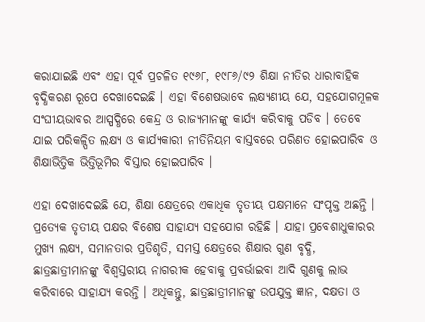କରାଯାଇଛି ଏବଂ ଏହା ପୂର୍ବ ପ୍ରଚଳିତ ୧୯୬୮, ୧୯୮୬/୯୨ ଶିକ୍ଷା ନୀତିର ଧାରାବାହିକ ବୃଦ୍ଧିକରଣ ରୂପେ ଦେଖାଦେଇଛି । ଏହା ବିଶେଷଭାବେ ଲକ୍ଷ୍ୟଣୀୟ ଯେ, ସହଯୋଗମୂଳକ ସଂଘୀୟଭାବର ଆସ୍ପଦ୍ଧିରେ କେନ୍ଦ୍ର ଓ ରାଜ୍ୟମାନଙ୍କୁ କାର୍ଯ୍ୟ କରିବାକୁ ପଡିବ । ତେବେ ଯାଇ ପରିକଳ୍ପିତ ଲକ୍ଷ୍ୟ ଓ କାର୍ଯ୍ୟକାରୀ ନୀତିନିୟମ ବାସ୍ତବରେ ପରିଣତ ହୋଇପାରିବ ଓ ଶିକ୍ଷାଭିତ୍ତିକ ଭିତ୍ତିଭୂମିର ବିସ୍ତାର ହୋଇପାରିବ ।

ଏହା ଦେଖାଦେଇଛି ଯେ, ଶିକ୍ଷା କ୍ଷେତ୍ରରେ ଏକାଧିକ ତୃତୀୟ ପକ୍ଷମାନେ ସଂପୃକ୍ତ ଅଛନ୍ତି । ପ୍ରତ୍ୟେକ ତୃତୀୟ ପକ୍ଷର ବିଶେଷ ସାହାଯ୍ୟ ସହଯୋଗ ରହିଛି । ଯାହା ପ୍ରବେଶାଧୁକାରର ମୁଖ୍ୟ ଲକ୍ଷ୍ୟ, ସମାନତାର ପ୍ରତିଶୃତି, ସମସ୍ତ କ୍ଷେତ୍ରରେ ଶିକ୍ଷାର ଗୁଣ ବୃଦ୍ଧି, ଛାତ୍ରଛାତ୍ରୀମାନଙ୍କୁ ବିଶ୍ଵସ୍ତରୀୟ ନାଗରୀକ ହେବାକୁ ପ୍ରବର୍ଭାଇବା ଆଦି ଗୁଣକୁ ଲାଭ କରିବାରେ ସାହାଯ୍ୟ କରନ୍ତି । ଅଧିକନ୍ତୁ, ଛାତ୍ରଛାତ୍ରୀମାନଙ୍କୁ ଉପଯୁକ୍ତ ଜ୍ଞାନ, ଦକ୍ଷତା ଓ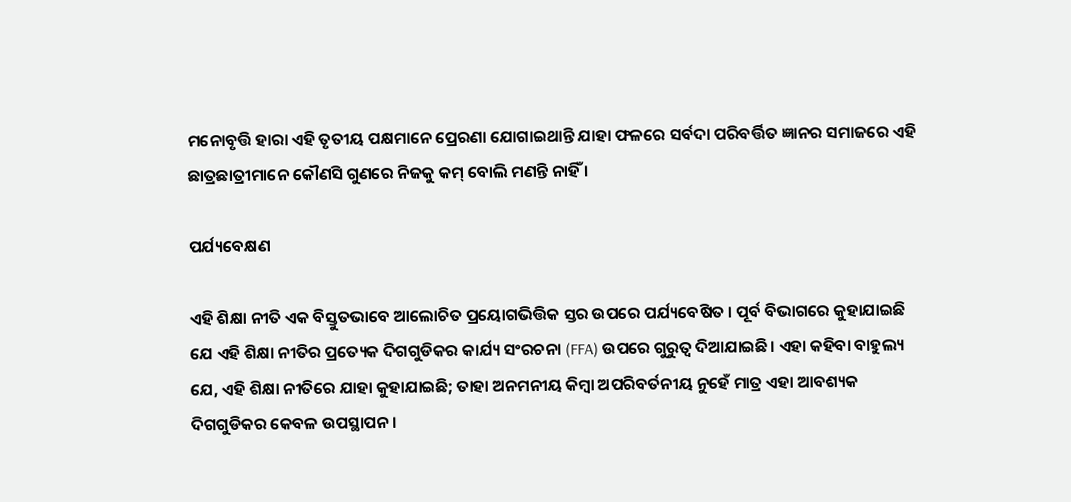ମନୋବୃତ୍ତି ହାରା ଏହି ତୃତୀୟ ପକ୍ଷମାନେ ପ୍ରେରଣା ଯୋଗାଇଥାନ୍ତି ଯାହା ଫଳରେ ସର୍ବଦା ପରିବର୍ତ୍ତିତ ଜ୍ଞାନର ସମାଜରେ ଏହି ଛାତ୍ରଛାତ୍ରୀମାନେ କୌଣସି ଗୁଣରେ ନିଜକୁ କମ୍ ବୋଲି ମଣନ୍ତି ନାହିଁ ।

ପର୍ଯ୍ୟବେକ୍ଷଣ

ଏହି ଶିକ୍ଷା ନୀତି ଏକ ବିସ୍ତୁତଭାବେ ଆଲୋଚିତ ପ୍ରୟୋଗଭିତ୍ତିକ ସ୍ତର ଉପରେ ପର୍ଯ୍ୟବେଷିତ । ପୂର୍ବ ବିଭାଗରେ କୁହାଯାଇଛି ଯେ ଏହି ଶିକ୍ଷା ନୀତିର ପ୍ରତ୍ୟେକ ଦିଗଗୁଡିକର କାର୍ଯ୍ୟ ସଂରଚନା (FFA) ଉପରେ ଗୁରୁତ୍ଵ ଦିଆଯାଇଛି। ଏହା କହିବା ବାହୁଲ୍ୟ ଯେ, ଏହି ଶିକ୍ଷା ନୀତିରେ ଯାହା କୁହାଯାଇଛି; ତାହା ଅନମନୀୟ କିମ୍ବା ଅପରିବର୍ତନୀୟ ନୁହେଁ ମାତ୍ର ଏହା ଆବଶ୍ୟକ ଦିଗଗୁଡିକର କେବଳ ଉପସ୍ଥାପନ ।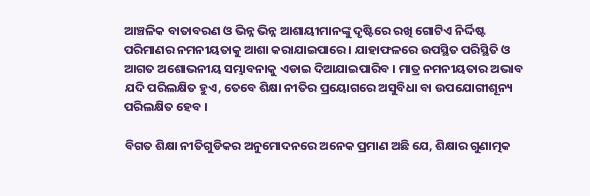ଆଞ୍ଚଳିକ ବାତାବରଣ ଓ ଭିନ୍ନ ଭିନ୍ନ ଆଶାୟୀମାନଙ୍କୁ ଦୃଷ୍ଟିରେ ରଖି ଗୋଟିଏ ନିର୍ଦ୍ଦିଷ୍ଟ ପରିମାଣର ନମନୀୟତାକୁ ଆଶା କରାଯାଇପାରେ । ଯାହାଫଳରେ ଉପସ୍ଥିତ ପରିସ୍ଥିତି ଓ ଆଗତ ଅଶୋଭନୀୟ ସମ୍ଭାବନାକୁ ଏଡାଇ ଦିଆଯାଇପାରିବ । ମାତ୍ର ନମନୀୟତାର ଅଭାବ ଯଦି ପରିଲକ୍ଷିତ ହୁଏ, ତେବେ ଶିକ୍ଷା ନୀତିର ପ୍ରୟୋଗରେ ଅସୁବିଧା ବା ଉପଯୋଗୀଶୂନ୍ୟ ପରିଲକ୍ଷିତ ହେବ ।

ବିଗତ ଶିକ୍ଷା ନୀତିଗୁଡିକର ଅନୁମୋଦନରେ ଅନେକ ପ୍ରମାଣ ଅଛି ଯେ, ଶିକ୍ଷାର ଗୁଣାତ୍ମକ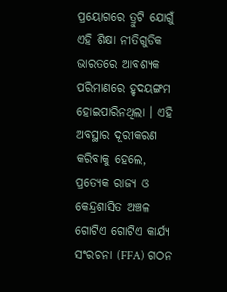ପ୍ରୟୋଗରେ ତ୍ରୁଟି ଯୋଗୁଁ ଏହି ଶିକ୍ଷା ନୀତିଗୁଡିକ ଭାରତରେ ଆବଶ୍ୟକ ପରିମାଣରେ ହୃଦୟଙ୍ଗମ ହୋଇପାରିନଥିଲା । ଏହି ଅବସ୍ଥାର ଦୂରୀକରଣ କରିବାକୁ ହେଲେ, ପ୍ରତ୍ୟେକ ରାଜ୍ୟ ଓ କେନ୍ଦ୍ରଶାସିତ ଅଞ୍ଚଳ ଗୋଟିଏ ଗୋଟିଏ କାର୍ଯ୍ୟ ସଂରଚନା (FFA) ଗଠନ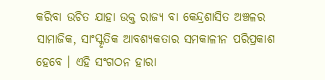କରିବା ଉଚିତ ଯାହା ଉକ୍ତ ରାଜ୍ୟ ବା କେନ୍ଦ୍ରଶାସିତ ଅଞ୍ଚଳର ସାମାଜିକ, ସାଂସ୍କୃତିକ ଆବଶ୍ୟକତାର ସମକାଳୀନ ପରିପ୍ରକାଶ ହେବେ । ଏହି ସଂଗଠନ ହାରା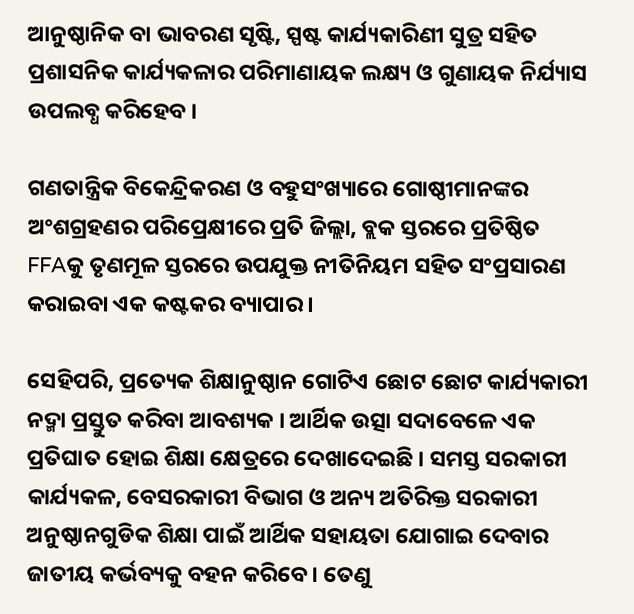ଆନୁଷ୍ଠାନିକ ବା ଭାବରଣ ସୃଷ୍ଟି, ସ୍ପଷ୍ଟ କାର୍ଯ୍ୟକାରିଣୀ ସୁତ୍ର ସହିତ ପ୍ରଶାସନିକ କାର୍ଯ୍ୟକଳାର ପରିମାଣାୟକ ଲକ୍ଷ୍ୟ ଓ ଗୁଣାୟକ ନିର୍ଯ୍ୟାସ ଉପଲବ୍ଧ କରିହେବ ।

ଗଣତାନ୍ତ୍ରିକ ବିକେନ୍ଦ୍ରିକରଣ ଓ ବହୁସଂଖ୍ୟାରେ ଗୋଷ୍ଠୀମାନଙ୍କର ଅଂଶଗ୍ରହଣର ପରିପ୍ରେକ୍ଷୀରେ ପ୍ରତି ଜିଲ୍ଲା, ବ୍ଲକ ସ୍ତରରେ ପ୍ରତିଷ୍ଠିତ FFAକୁ ତୃଣମୂଳ ସ୍ତରରେ ଉପଯୁକ୍ତ ନୀତିନିୟମ ସହିତ ସଂପ୍ରସାରଣ କରାଇବା ଏକ କଷ୍ଟକର ବ୍ୟାପାର ।

ସେହିପରି, ପ୍ରତ୍ୟେକ ଶିକ୍ଷାନୁଷ୍ଠାନ ଗୋଟିଏ ଛୋଟ ଛୋଟ କାର୍ଯ୍ୟକାରୀ ନଦ୍ମା ପ୍ରସ୍ତୁତ କରିବା ଆବଶ୍ୟକ । ଆର୍ଥିକ ଉତ୍ସା ସଦାବେଳେ ଏକ ପ୍ରତିଘାତ ହୋଇ ଶିକ୍ଷା କ୍ଷେତ୍ରରେ ଦେଖାଦେଇଛି । ସମସ୍ତ ସରକାରୀ କାର୍ଯ୍ୟକଳ, ବେସରକାରୀ ବିଭାଗ ଓ ଅନ୍ୟ ଅତିରିକ୍ତ ସରକାରୀ ଅନୁଷ୍ଠାନଗୁଡିକ ଶିକ୍ଷା ପାଇଁ ଆର୍ଥିକ ସହାୟତା ଯୋଗାଇ ଦେବାର ଜାତୀୟ କର୍ଭବ୍ୟକୁ ବହନ କରିବେ । ତେଣୁ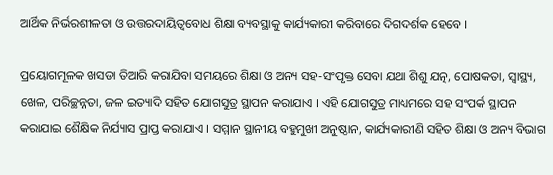ଆର୍ଥିକ ନିର୍ଭରଶୀଳତା ଓ ଉତ୍ତରଦାୟିତ୍ଵବୋଧ ଶିକ୍ଷା ବ୍ୟବସ୍ଥାକୁ କାର୍ଯ୍ୟକାରୀ କରିବାରେ ଦିଗଦର୍ଶକ ହେବେ ।

ପ୍ରୟୋଗମୂଳକ ଖସଡା ତିଆରି କରାଯିବା ସମୟରେ ଶିକ୍ଷା ଓ ଅନ୍ୟ ସହ-ସଂପୃକ୍ତ ସେବା ଯଥା ଶିଶୁ ଯତ୍ନ, ପୋଷକତା, ସ୍ଵାସ୍ଥ୍ୟ, ଖେଳ, ପରିଚ୍ଛନ୍ନତା, ଜଳ ଇତ୍ୟାଦି ସହିତ ଯୋଗସୁତ୍ର ସ୍ଥାପନ କରାଯାଏ । ଏହି ଯୋଗସୁତ୍ର ମାଧ୍ୟମରେ ସହ ସଂପର୍କ ସ୍ଥାପନ କରାଯାଇ ଶୈକ୍ଷିକ ନିର୍ଯ୍ୟାସ ପ୍ରାପ୍ତ କରାଯାଏ । ସମ୍ମାନ ସ୍ଥାନୀୟ ବହୁମୁଖୀ ଅନୁଷ୍ଠାନ, କାର୍ଯ୍ୟକାରୀଣି ସହିତ ଶିକ୍ଷା ଓ ଅନ୍ୟ ବିଭାଗ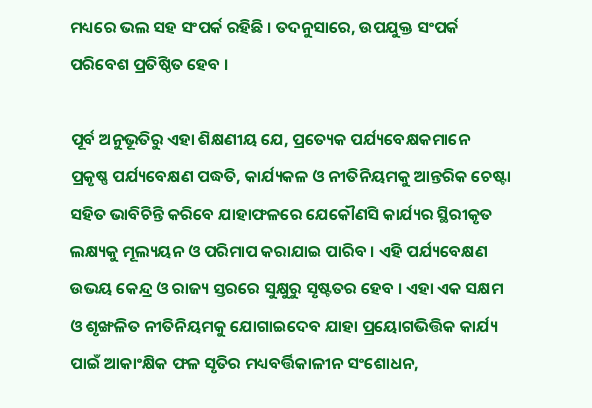ମଧ୍ୟରେ ଭଲ ସହ ସଂପର୍କ ରହିଛି । ତଦନୁସାରେ, ଉପଯୁକ୍ତ ସଂପର୍କ ପରିବେଶ ପ୍ରତିଷ୍ଠିତ ହେବ ।

ପୂର୍ବ ଅନୁଭୂତିରୁ ଏହା ଶିକ୍ଷଣୀୟ ଯେ, ପ୍ରତ୍ୟେକ ପର୍ଯ୍ୟବେକ୍ଷକମାନେ ପ୍ରକୃଷ୍ଣ ପର୍ଯ୍ୟବେକ୍ଷଣ ପଦ୍ଧତି, କାର୍ଯ୍ୟକଳ ଓ ନୀତିନିୟମକୁ ଆନ୍ତରିକ ଚେଷ୍ଟା ସହିତ ଭାବିଚିନ୍ତି କରିବେ ଯାହାଫଳରେ ଯେକୌଣସି କାର୍ଯ୍ୟର ସ୍ଥିରୀକୃତ ଲକ୍ଷ୍ୟକୁ ମୂଲ୍ୟୟନ ଓ ପରିମାପ କରାଯାଇ ପାରିବ । ଏହି ପର୍ଯ୍ୟବେକ୍ଷଣ ଉଭୟ କେନ୍ଦ୍ର ଓ ରାଜ୍ୟ ସ୍ତରରେ ସୁକ୍ଷୁରୁ ସୃଷ୍ଟତର ହେବ । ଏହା ଏକ ସକ୍ଷମ ଓ ଶୃଙ୍ଖଳିତ ନୀତିନିୟମକୁ ଯୋଗାଇଦେବ ଯାହା ପ୍ରୟୋଗଭିତ୍ତିକ କାର୍ଯ୍ୟ ପାଇଁ ଆକାଂକ୍ଷିକ ଫଳ ସୃତିର ମଧ୍ୟବର୍ତ୍ତିକାଳୀନ ସଂଶୋଧନ,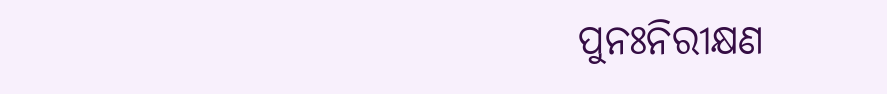ପୁନଃନିରୀକ୍ଷଣ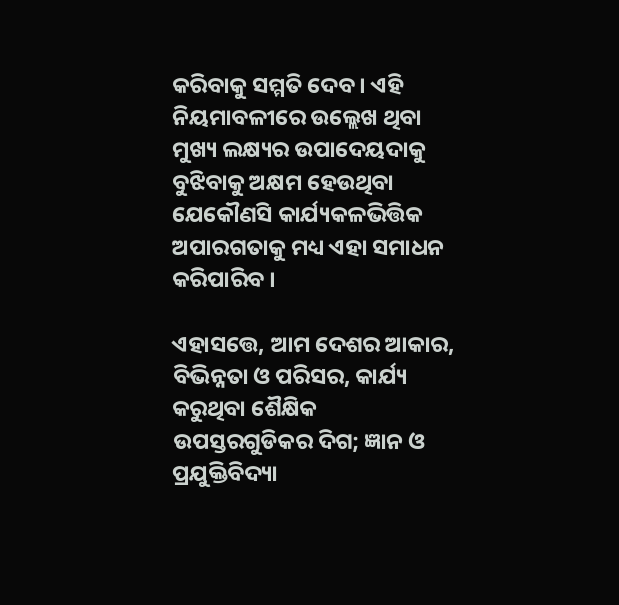କରିବାକୁ ସମ୍ମତି ଦେବ । ଏହି ନିୟମାବଳୀରେ ଉଲ୍ଲେଖ ଥିବା ମୁଖ୍ୟ ଲକ୍ଷ୍ୟର ଉପାଦେୟଦାକୁ ବୁଝିବାକୁ ଅକ୍ଷମ ହେଉଥିବା ଯେକୌଣସି କାର୍ଯ୍ୟକଳଭିତ୍ତିକ ଅପାରଗତାକୁ ମଧ୍ୟ ଏହା ସମାଧନ କରିପାରିବ ।

ଏହାସତ୍ତେ, ଆମ ଦେଶର ଆକାର, ବିଭିନ୍ନତା ଓ ପରିସର, କାର୍ଯ୍ୟ କରୁଥିବା ଶୈକ୍ଷିକ ଉପସ୍ତରଗୁଡିକର ଦିଗ; ଜ୍ଞାନ ଓ ପ୍ରଯୁକ୍ତିବିଦ୍ୟା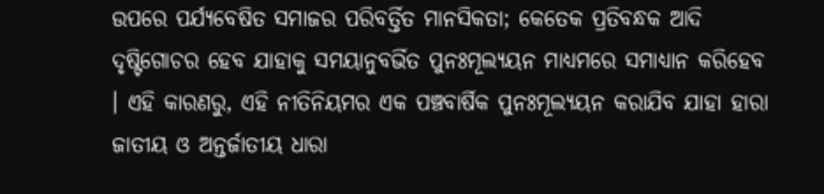ଉପରେ ପର୍ଯ୍ୟବେଷିତ ସମାଜର ପରିବର୍ତ୍ତିତ ମାନସିକତା; କେତେକ ପ୍ରତିବନ୍ଧକ ଆଦି ଦୃଷ୍ଟିଗୋଚର ହେବ ଯାହାକୁ ସମୟାନୁବର୍ଭିତ ପୁନଃମୂଲ୍ୟୟନ ମାଧ୍ୟମରେ ସମାଧ୍ୟାନ କରିହେବ । ଏହି କାରଣରୁ, ଏହି ନୀତିନିୟମର ଏକ ପଞ୍ଚବାର୍ଷିକ ପୁନଃମୂଲ୍ୟୟନ କରାଯିବ ଯାହା ହାରା ଜାତୀୟ ଓ ଅନ୍ତର୍ଜାତୀୟ ଧାରା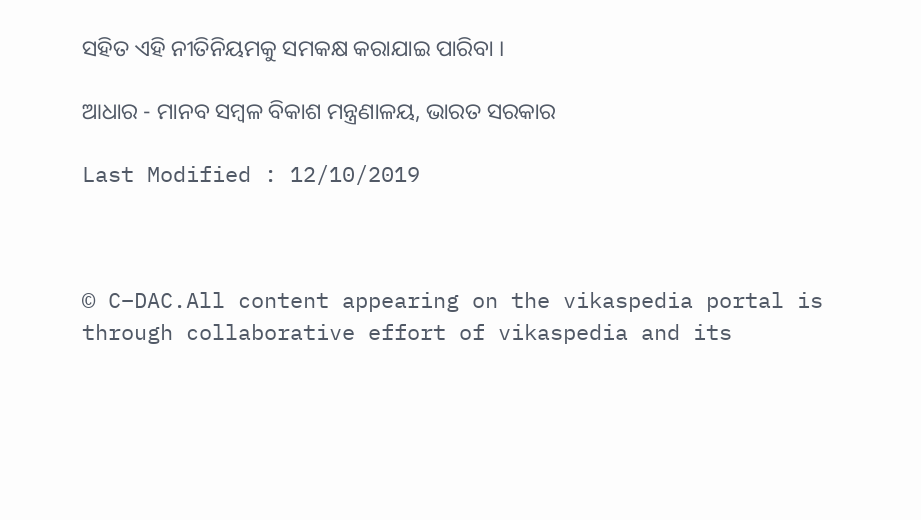ସହିତ ଏହି ନୀତିନିୟମକୁ ସମକକ୍ଷ କରାଯାଇ ପାରିବା ।

ଆଧାର - ମାନବ ସମ୍ବଳ ବିକାଶ ମନ୍ତ୍ରଣାଳୟ, ଭାରତ ସରକାର

Last Modified : 12/10/2019



© C–DAC.All content appearing on the vikaspedia portal is through collaborative effort of vikaspedia and its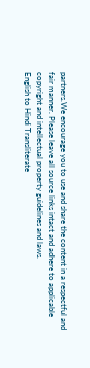partners.We encourage you to use and share the content in a respectful and fair manner. Please leave all source links intact and adhere to applicable copyright and intellectual property guidelines and laws.
English to Hindi Transliterate